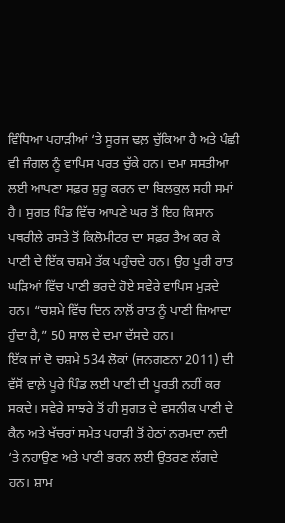ਵਿੰਧਿਆ ਪਹਾੜੀਆਂ ‘ਤੇ ਸੂਰਜ ਢਲ਼ ਚੁੱਕਿਆ ਹੈ ਅਤੇ ਪੰਛੀ ਵੀ ਜੰਗਲ ਨੂੰ ਵਾਪਿਸ ਪਰਤ ਚੁੱਕੇ ਹਨ। ਦਮਾ ਸਸਤੀਆ ਲਈ ਆਪਣਾ ਸਫ਼ਰ ਸ਼ੁਰੂ ਕਰਨ ਦਾ ਬਿਲਕੁਲ ਸਹੀ ਸਮਾਂ ਹੈ। ਸੁਗਤ ਪਿੰਡ ਵਿੱਚ ਆਪਣੇ ਘਰ ਤੋਂ ਇਹ ਕਿਸਾਨ ਪਥਰੀਲੇ ਰਸਤੇ ਤੋਂ ਕਿਲੋਮੀਟਰ ਦਾ ਸਫ਼ਰ ਤੈਅ ਕਰ ਕੇ ਪਾਣੀ ਦੇ ਇੱਕ ਚਸ਼ਮੇ ਤੱਕ ਪਹੁੰਚਦੇ ਹਨ। ਉਹ ਪੂਰੀ ਰਾਤ ਘੜਿਆਂ ਵਿੱਚ ਪਾਣੀ ਭਰਦੇ ਹੋਏ ਸਵੇਰੇ ਵਾਪਿਸ ਮੁੜਦੇ ਹਨ। “ਚਸ਼ਮੇ ਵਿੱਚ ਦਿਨ ਨਾਲ਼ੋਂ ਰਾਤ ਨੂੰ ਪਾਣੀ ਜ਼ਿਆਦਾ ਹੁੰਦਾ ਹੈ,” 50 ਸਾਲ ਦੇ ਦਮਾ ਦੱਸਦੇ ਹਨ।
ਇੱਕ ਜਾਂ ਦੋ ਚਸ਼ਮੇ 534 ਲੋਕਾਂ (ਜਨਗਣਨਾ 2011) ਦੀ ਵੱਸੋਂ ਵਾਲ਼ੇ ਪੂਰੇ ਪਿੰਡ ਲਈ ਪਾਣੀ ਦੀ ਪੂਰਤੀ ਨਹੀਂ ਕਰ ਸਕਦੇ। ਸਵੇਰੇ ਸਾਝਰੇ ਤੋਂ ਹੀ ਸੁਗਤ ਦੇ ਵਸਨੀਕ ਪਾਣੀ ਦੇ ਕੈਨ ਅਤੇ ਖੱਚਰਾਂ ਸਮੇਤ ਪਹਾੜੀ ਤੋਂ ਹੇਠਾਂ ਨਰਮਦਾ ਨਦੀ ‘ਤੇ ਨਹਾਉਣ ਅਤੇ ਪਾਣੀ ਭਰਨ ਲਈ ਉਤਰਣ ਲੱਗਦੇ ਹਨ। ਸ਼ਾਮ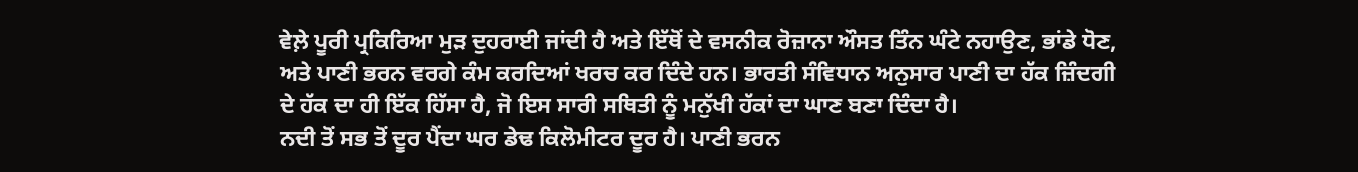ਵੇਲ਼ੇ ਪੂਰੀ ਪ੍ਰਕਿਰਿਆ ਮੁੜ ਦੁਹਰਾਈ ਜਾਂਦੀ ਹੈ ਅਤੇ ਇੱਥੋਂ ਦੇ ਵਸਨੀਕ ਰੋਜ਼ਾਨਾ ਔਸਤ ਤਿੰਨ ਘੰਟੇ ਨਹਾਉਣ, ਭਾਂਡੇ ਧੋਣ, ਅਤੇ ਪਾਣੀ ਭਰਨ ਵਰਗੇ ਕੰਮ ਕਰਦਿਆਂ ਖਰਚ ਕਰ ਦਿੰਦੇ ਹਨ। ਭਾਰਤੀ ਸੰਵਿਧਾਨ ਅਨੁਸਾਰ ਪਾਣੀ ਦਾ ਹੱਕ ਜ਼ਿੰਦਗੀ ਦੇ ਹੱਕ ਦਾ ਹੀ ਇੱਕ ਹਿੱਸਾ ਹੈ, ਜੋ ਇਸ ਸਾਰੀ ਸਥਿਤੀ ਨੂੰ ਮਨੁੱਖੀ ਹੱਕਾਂ ਦਾ ਘਾਣ ਬਣਾ ਦਿੰਦਾ ਹੈ।
ਨਦੀ ਤੋਂ ਸਭ ਤੋਂ ਦੂਰ ਪੈਂਦਾ ਘਰ ਡੇਢ ਕਿਲੋਮੀਟਰ ਦੂਰ ਹੈ। ਪਾਣੀ ਭਰਨ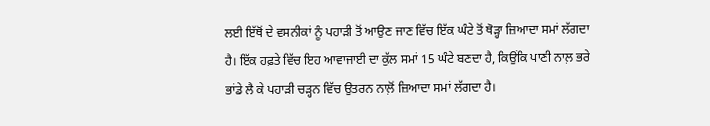ਲਈ ਇੱਥੋਂ ਦੇ ਵਸਨੀਕਾਂ ਨੂੰ ਪਹਾੜੀ ਤੋਂ ਆਉਣ ਜਾਣ ਵਿੱਚ ਇੱਕ ਘੰਟੇ ਤੋਂ ਥੋੜ੍ਹਾ ਜ਼ਿਆਦਾ ਸਮਾਂ ਲੱਗਦਾ ਹੈ। ਇੱਕ ਹਫ਼ਤੇ ਵਿੱਚ ਇਹ ਆਵਾਜਾਈ ਦਾ ਕੁੱਲ ਸਮਾਂ 15 ਘੰਟੇ ਬਣਦਾ ਹੈ, ਕਿਉਂਕਿ ਪਾਣੀ ਨਾਲ਼ ਭਰੇ ਭਾਂਡੇ ਲੈ ਕੇ ਪਹਾੜੀ ਚੜ੍ਹਨ ਵਿੱਚ ਉਤਰਨ ਨਾਲ਼ੋਂ ਜ਼ਿਆਦਾ ਸਮਾਂ ਲੱਗਦਾ ਹੈ।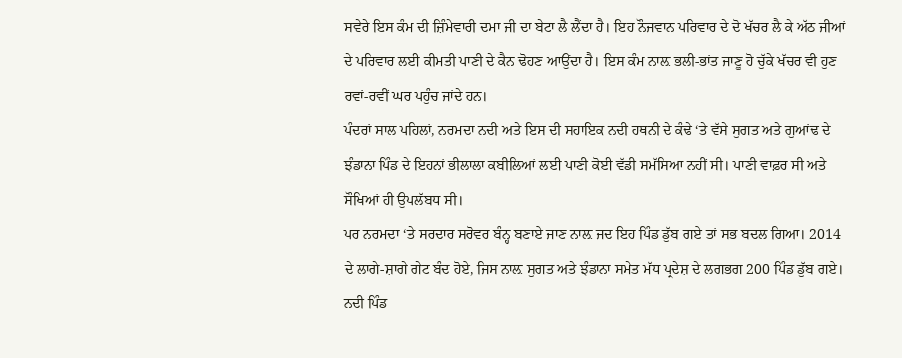ਸਵੇਰੇ ਇਸ ਕੰਮ ਦੀ ਜ਼ਿੰਮੇਵਾਰੀ ਦਮਾ ਜੀ ਦਾ ਬੇਟਾ ਲੈ ਲੈਂਦਾ ਹੈ। ਇਹ ਨੌਜਵਾਨ ਪਰਿਵਾਰ ਦੇ ਦੋ ਖੱਚਰ ਲੈ ਕੇ ਅੱਠ ਜੀਆਂ ਦੇ ਪਰਿਵਾਰ ਲਈ ਕੀਮਤੀ ਪਾਣੀ ਦੇ ਕੈਨ ਢੋਹਣ ਆਉਂਦਾ ਹੈ। ਇਸ ਕੰਮ ਨਾਲ਼ ਭਲੀ-ਭਾਂਤ ਜਾਣੂ ਹੋ ਚੁੱਕੇ ਖੱਚਰ ਵੀ ਹੁਣ ਰਵਾਂ-ਰਵੀਂ ਘਰ ਪਹੁੰਚ ਜਾਂਦੇ ਹਨ।
ਪੰਦਰਾਂ ਸਾਲ ਪਹਿਲਾਂ, ਨਰਮਦਾ ਨਦੀ ਅਤੇ ਇਸ ਦੀ ਸਹਾਇਕ ਨਦੀ ਹਥਨੀ ਦੇ ਕੰਢੇ ‘ਤੇ ਵੱਸੇ ਸੁਗਤ ਅਤੇ ਗੁਆਂਢ ਦੇ ਝੰਡਾਨਾ ਪਿੰਡ ਦੇ ਇਹਨਾਂ ਭੀਲਾਲਾ ਕਬੀਲਿਆਂ ਲਈ ਪਾਣੀ ਕੋਈ ਵੱਡੀ ਸਮੱਸਿਆ ਨਹੀਂ ਸੀ। ਪਾਣੀ ਵਾਫ਼ਰ ਸੀ ਅਤੇ ਸੌਖਿਆਂ ਹੀ ਉਪਲੱਬਧ ਸੀ।
ਪਰ ਨਰਮਦਾ ‘ਤੇ ਸਰਦਾਰ ਸਰੋਵਰ ਬੰਨ੍ਹ ਬਣਾਏ ਜਾਣ ਨਾਲ਼ ਜਦ ਇਹ ਪਿੰਡ ਡੁੱਬ ਗਏ ਤਾਂ ਸਭ ਬਦਲ ਗਿਆ। 2014 ਦੇ ਲਾਗੇ-ਸ਼ਾਗੇ ਗੇਟ ਬੰਦ ਹੋਏ, ਜਿਸ ਨਾਲ਼ ਸੁਗਤ ਅਤੇ ਝੰਡਾਨਾ ਸਮੇਤ ਮੱਧ ਪ੍ਰਦੇਸ਼ ਦੇ ਲਗਭਗ 200 ਪਿੰਡ ਡੁੱਬ ਗਏ। ਨਦੀ ਪਿੰਡ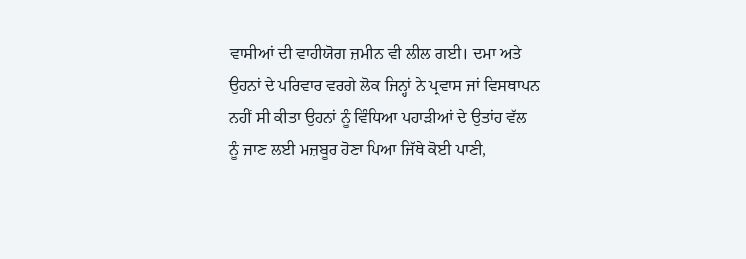ਵਾਸੀਆਂ ਦੀ ਵਾਹੀਯੋਗ ਜ਼ਮੀਨ ਵੀ ਲੀਲ ਗਈ। ਦਮਾ ਅਤੇ ਉਹਨਾਂ ਦੇ ਪਰਿਵਾਰ ਵਰਗੇ ਲੋਕ ਜਿਨ੍ਹਾਂ ਨੇ ਪ੍ਰਵਾਸ ਜਾਂ ਵਿਸਥਾਪਨ ਨਹੀਂ ਸੀ ਕੀਤਾ ਉਹਨਾਂ ਨੂੰ ਵਿੰਧਿਆ ਪਹਾੜੀਆਂ ਦੇ ਉਤਾਂਹ ਵੱਲ ਨੂੰ ਜਾਣ ਲਈ ਮਜ਼ਬੂਰ ਹੋਣਾ ਪਿਆ ਜਿੱਥੇ ਕੋਈ ਪਾਣੀ,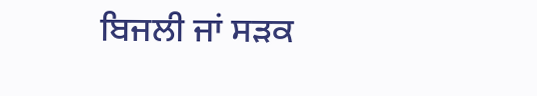ਬਿਜਲੀ ਜਾਂ ਸੜਕ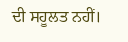ਦੀ ਸਹੂਲਤ ਨਹੀਂ।